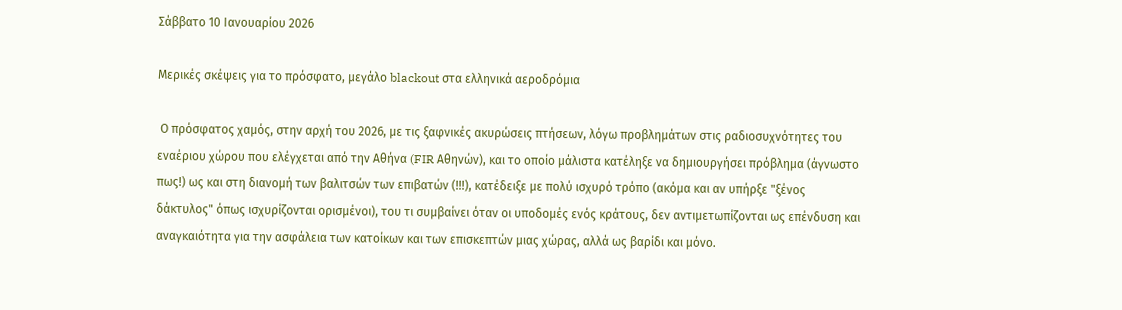Σάββατο 10 Ιανουαρίου 2026

Μερικές σκέψεις για το πρόσφατο, μεγάλο blackout στα ελληνικά αεροδρόμια

 Ο πρόσφατος χαμός, στην αρχή του 2026, με τις ξαφνικές ακυρώσεις πτήσεων, λόγω προβλημάτων στις ραδιοσυχνότητες του εναέριου χώρου που ελέγχεται από την Αθήνα (FIR Αθηνών), και το οποίο μάλιστα κατέληξε να δημιουργήσει πρόβλημα (άγνωστο πως!) ως και στη διανομή των βαλιτσών των επιβατών (!!!), κατέδειξε με πολύ ισχυρό τρόπο (ακόμα και αν υπήρξε "ξένος δάκτυλος" όπως ισχυρίζονται ορισμένοι), του τι συμβαίνει όταν οι υποδομές ενός κράτους, δεν αντιμετωπίζονται ως επένδυση και αναγκαιότητα για την ασφάλεια των κατοίκων και των επισκεπτών μιας χώρας, αλλά ως βαρίδι και μόνο.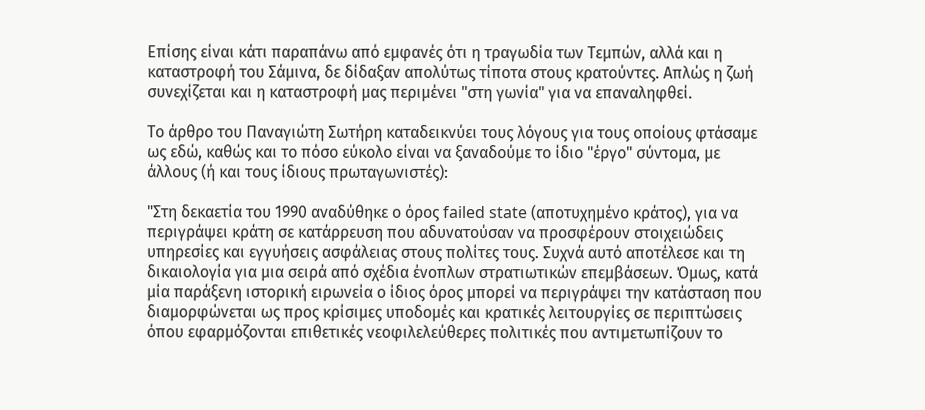Επίσης είναι κάτι παραπάνω από εμφανές ότι η τραγωδία των Τεμπών, αλλά και η καταστροφή του Σάμινα, δε δίδαξαν απολύτως τίποτα στους κρατούντες. Απλώς η ζωή συνεχίζεται και η καταστροφή μας περιμένει "στη γωνία" για να επαναληφθεί.

Το άρθρο του Παναγιώτη Σωτήρη καταδεικνύει τους λόγους για τους οποίους φτάσαμε ως εδώ, καθώς και το πόσο εύκολο είναι να ξαναδούμε το ίδιο "έργο" σύντομα, με άλλους (ή και τους ίδιους πρωταγωνιστές):

"Στη δεκαετία του 1990 αναδύθηκε ο όρος failed state (αποτυχημένο κράτος), για να περιγράψει κράτη σε κατάρρευση που αδυνατούσαν να προσφέρουν στοιχειώδεις υπηρεσίες και εγγυήσεις ασφάλειας στους πολίτες τους. Συχνά αυτό αποτέλεσε και τη δικαιολογία για μια σειρά από σχέδια ένοπλων στρατιωτικών επεμβάσεων. Όμως, κατά μία παράξενη ιστορική ειρωνεία ο ίδιος όρος μπορεί να περιγράψει την κατάσταση που διαμορφώνεται ως προς κρίσιμες υποδομές και κρατικές λειτουργίες σε περιπτώσεις όπου εφαρμόζονται επιθετικές νεοφιλελεύθερες πολιτικές που αντιμετωπίζουν το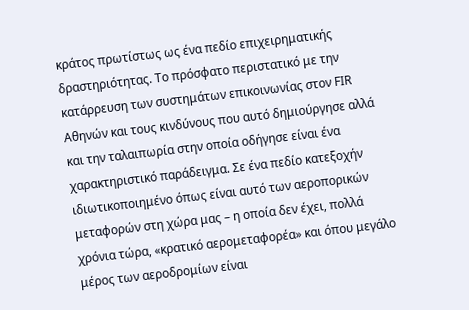κράτος πρωτίστως ως ένα πεδίο επιχειρηματικής δραστηριότητας. Το πρόσφατο περιστατικό με την κατάρρευση των συστημάτων επικοινωνίας στον FIR Αθηνών και τους κινδύνους που αυτό δημιούργησε αλλά και την ταλαιπωρία στην οποία οδήγησε είναι ένα χαρακτηριστικό παράδειγμα. Σε ένα πεδίο κατεξοχήν ιδιωτικοποιημένο όπως είναι αυτό των αεροπορικών μεταφορών στη χώρα μας – η οποία δεν έχει, πολλά χρόνια τώρα, «κρατικό αερομεταφορέα» και όπου μεγάλο μέρος των αεροδρομίων είναι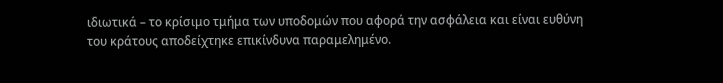ιδιωτικά – το κρίσιμο τμήμα των υποδομών που αφορά την ασφάλεια και είναι ευθύνη του κράτους αποδείχτηκε επικίνδυνα παραμελημένο.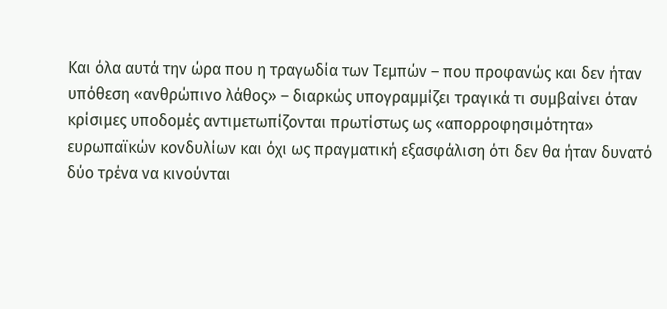Και όλα αυτά την ώρα που η τραγωδία των Τεμπών – που προφανώς και δεν ήταν υπόθεση «ανθρώπινο λάθος» – διαρκώς υπογραμμίζει τραγικά τι συμβαίνει όταν κρίσιμες υποδομές αντιμετωπίζονται πρωτίστως ως «απορροφησιμότητα» ευρωπαϊκών κονδυλίων και όχι ως πραγματική εξασφάλιση ότι δεν θα ήταν δυνατό δύο τρένα να κινούνται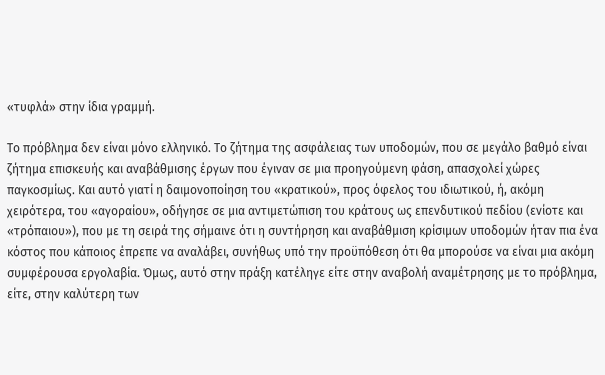«τυφλά» στην ίδια γραμμή.

Το πρόβλημα δεν είναι μόνο ελληνικό. Το ζήτημα της ασφάλειας των υποδομών, που σε μεγάλο βαθμό είναι ζήτημα επισκευής και αναβάθμισης έργων που έγιναν σε μια προηγούμενη φάση, απασχολεί χώρες παγκοσμίως. Και αυτό γιατί η δαιμονοποίηση του «κρατικού», προς όφελος του ιδιωτικού, ή, ακόμη χειρότερα, του «αγοραίου», οδήγησε σε μια αντιμετώπιση του κράτους ως επενδυτικού πεδίου (ενίοτε και «τρόπαιου»), που με τη σειρά της σήμαινε ότι η συντήρηση και αναβάθμιση κρίσιμων υποδομών ήταν πια ένα κόστος που κάποιος έπρεπε να αναλάβει, συνήθως υπό την προϋπόθεση ότι θα μπορούσε να είναι μια ακόμη συμφέρουσα εργολαβία. Όμως, αυτό στην πράξη κατέληγε είτε στην αναβολή αναμέτρησης με το πρόβλημα, είτε, στην καλύτερη των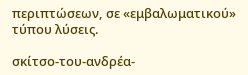περιπτώσεων, σε «εμβαλωματικού» τύπου λύσεις.

σκίτσο-του-ανδρέα-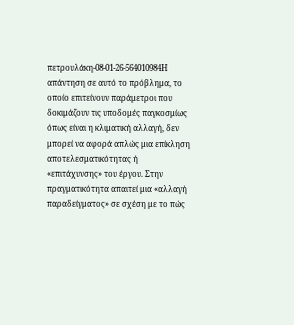πετρουλάκη-08-01-26-564010984Η απάντηση σε αυτό το πρόβλημα, το οποίο επιτείνουν παράμετροι που δοκιμάζουν τις υποδομές παγκοσμίως όπως είναι η κλιματική αλλαγή, δεν μπορεί να αφορά απλώς μια επίκληση αποτελεσματικότητας ή «επιτάχυνσης» του έργου. Στην πραγματικότητα απαιτεί μια «αλλαγή παραδείγματος» σε σχέση με το πώς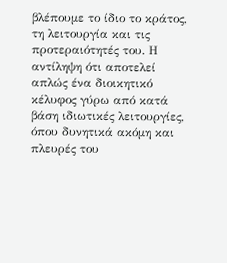βλέπουμε το ίδιο το κράτος, τη λειτουργία και τις προτεραιότητές του. Η αντίληψη ότι αποτελεί απλώς ένα διοικητικό κέλυφος γύρω από κατά βάση ιδιωτικές λειτουργίες, όπου δυνητικά ακόμη και πλευρές του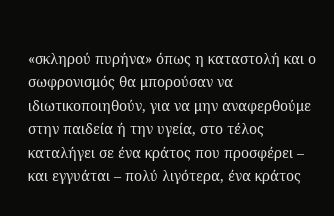«σκληρού πυρήνα» όπως η καταστολή και ο σωφρονισμός θα μπορούσαν να ιδιωτικοποιηθούν, για να μην αναφερθούμε στην παιδεία ή την υγεία, στο τέλος καταλήγει σε ένα κράτος που προσφέρει – και εγγυάται – πολύ λιγότερα, ένα κράτος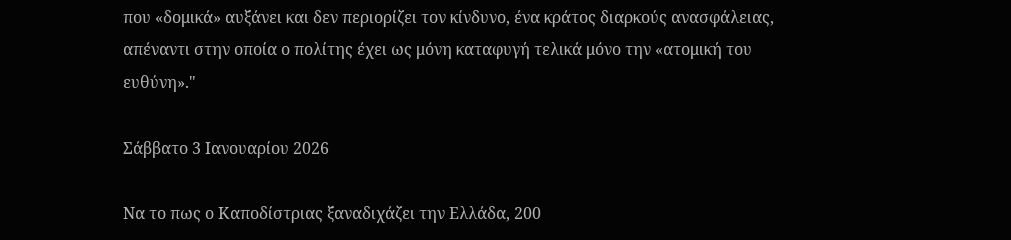που «δομικά» αυξάνει και δεν περιορίζει τον κίνδυνο, ένα κράτος διαρκούς ανασφάλειας, απέναντι στην οποία ο πολίτης έχει ως μόνη καταφυγή τελικά μόνο την «ατομική του ευθύνη»."

Σάββατο 3 Ιανουαρίου 2026

Να το πως ο Καποδίστριας ξαναδιχάζει την Ελλάδα, 200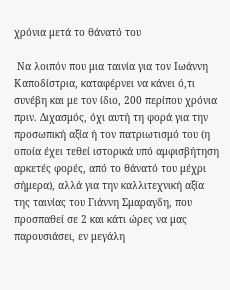χρόνια μετά το θάνατό του

 Να λοιπόν που μια ταινία για τον Ιωάννη Καποδίστρια, καταφέρνει να κάνει ό,τι συνέβη και με τον ίδιο, 200 περίπου χρόνια πριν. Διχασμός, όχι αυτή τη φορά για την προσωπική αξία ή τον πατριωτισμό του (η οποία έχει τεθεί ιστορικά υπό αμφισβήτηση αρκετές φορές, από το θάνατό του μέχρι σήμερα), αλλά για την καλλιτεχνική αξία της ταινίας του Γιάννη Σμαραγδη, που προσπαθεί σε 2 και κάτι ώρες να μας παρουσιάσει, εν μεγάλη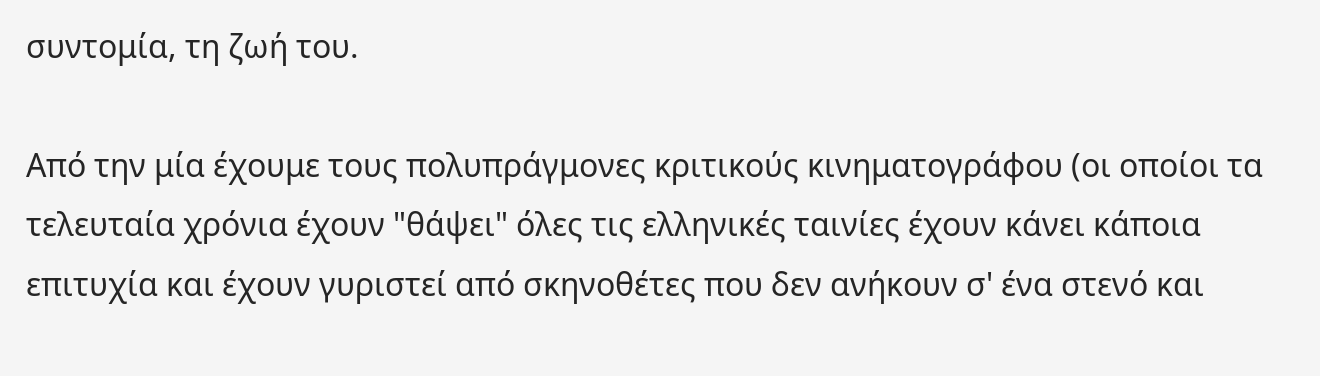συντομία, τη ζωή του.

Από την μία έχουμε τους πολυπράγμονες κριτικούς κινηματογράφου (οι οποίοι τα τελευταία χρόνια έχουν "θάψει" όλες τις ελληνικές ταινίες έχουν κάνει κάποια επιτυχία και έχουν γυριστεί από σκηνοθέτες που δεν ανήκουν σ' ένα στενό και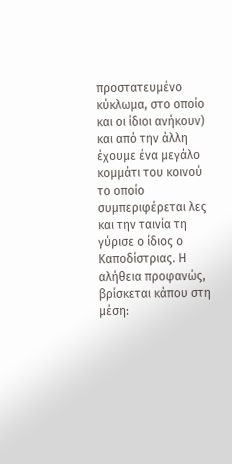προστατευμένο κύκλωμα, στο οποίο και οι ίδιοι ανήκουν) και από την άλλη έχουμε ένα μεγάλο κομμάτι του κοινού το οποίο συμπεριφέρεται λες και την ταινία τη γύρισε ο ίδιος ο Καποδίστριας. Η αλήθεια προφανώς, βρίσκεται κάπου στη μέση: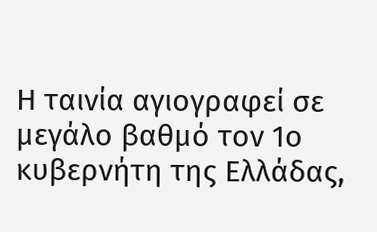Η ταινία αγιογραφεί σε μεγάλο βαθμό τον 1ο κυβερνήτη της Ελλάδας,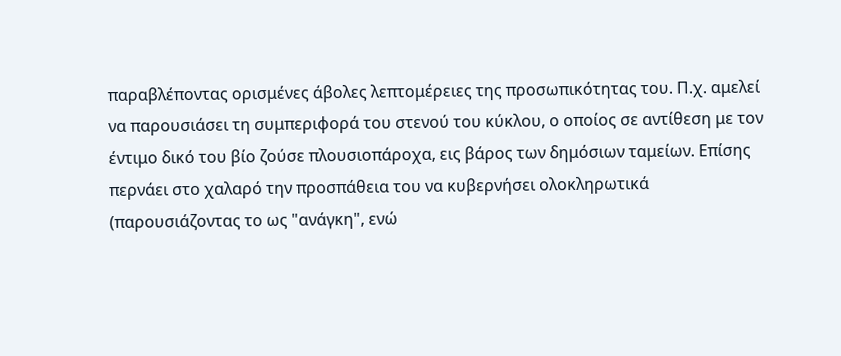παραβλέποντας ορισμένες άβολες λεπτομέρειες της προσωπικότητας του. Π.χ. αμελεί να παρουσιάσει τη συμπεριφορά του στενού του κύκλου, ο οποίος σε αντίθεση με τον έντιμο δικό του βίο ζούσε πλουσιοπάροχα, εις βάρος των δημόσιων ταμείων. Επίσης περνάει στο χαλαρό την προσπάθεια του να κυβερνήσει ολοκληρωτικά (παρουσιάζοντας το ως "ανάγκη", ενώ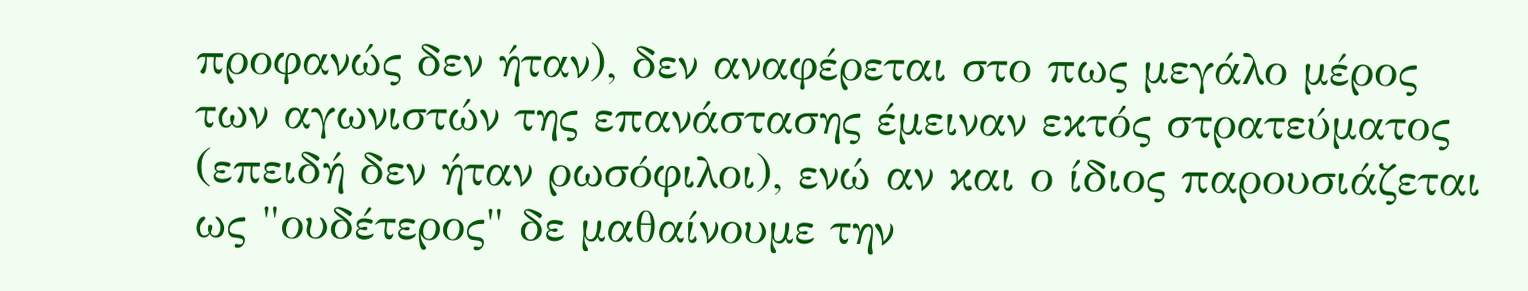προφανώς δεν ήταν), δεν αναφέρεται στο πως μεγάλο μέρος των αγωνιστών της επανάστασης έμειναν εκτός στρατεύματος (επειδή δεν ήταν ρωσόφιλοι), ενώ αν και ο ίδιος παρουσιάζεται ως "ουδέτερος" δε μαθαίνουμε την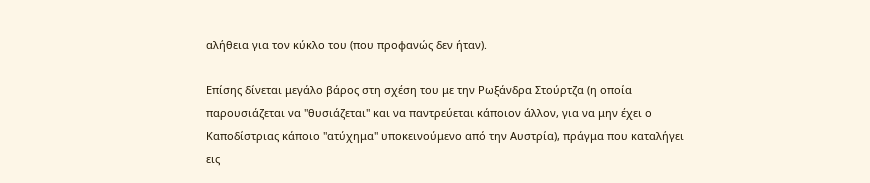αλήθεια για τον κύκλο του (που προφανώς δεν ήταν).

Επίσης δίνεται μεγάλο βάρος στη σχέση του με την Ρωξάνδρα Στούρτζα (η οποία παρουσιάζεται να "θυσιάζεται" και να παντρεύεται κάποιον άλλον, για να μην έχει ο Καποδίστριας κάποιο "ατύχημα" υποκεινούμενο από την Αυστρία), πράγμα που καταλήγει εις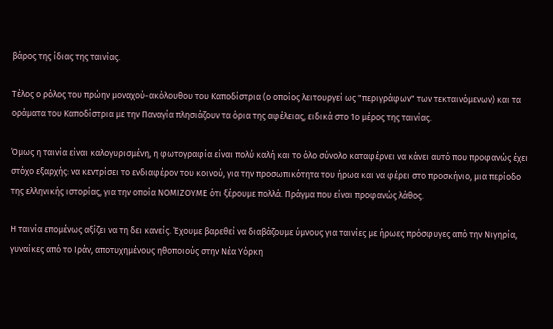βάρος της ίδιας της ταινίας.

Τέλος ο ρόλος του πρώην μοναχού-ακόλουθου του Καποδίστρια (ο οποίος λειτουργεί ως "περιγράφων" των τεκταινόμενων) και τα οράματα του Καποδίστρια με την Παναγία πλησιάζουν τα όρια της αφέλειας, ειδικά στο 1ο μέρος της ταινίας.

Όμως η ταινία είναι καλογυρισμένη, η φωτογραφία είναι πολύ καλή και το όλο σύνολο καταφέρνει να κάνει αυτό που προφανώς έχει στόχο εξαρχής: να κεντρίσει το ενδιαφέρον του κοινού, για την προσωπικότητα του ήρωα και να φέρει στο προσκήνιο, μια περίοδο της ελληνικής ιστορίας, για την οποία ΝΟΜΙΖΟΥΜΕ ότι ξέρουμε πολλά. Πράγμα που είναι προφανώς λάθος.

Η ταινία επομένως αξίζει να τη δει κανείς. Έχουμε βαρεθεί να διαβάζουμε ύμνους για ταινίες με ήρωες πρόσφυγες από την Νιγηρία, γυναίκες από το Ιράν, αποτυχημένους ηθοποιούς στην Νέα Υόρκη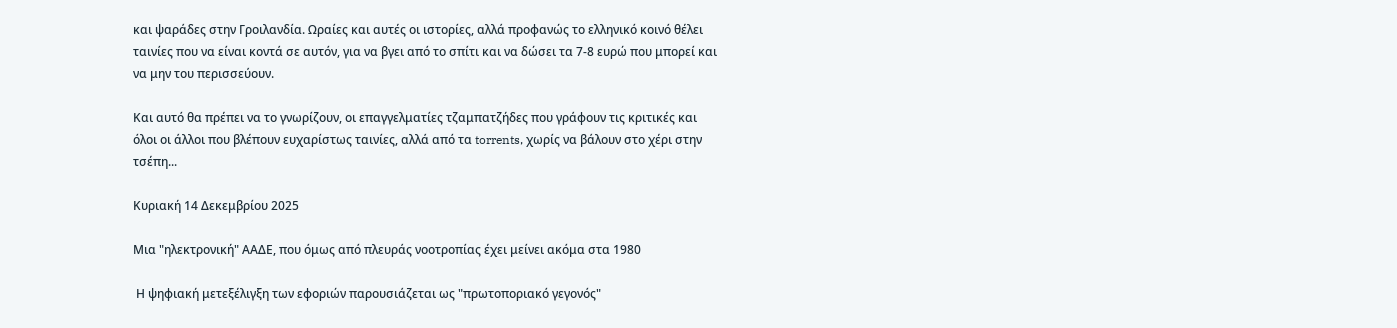και ψαράδες στην Γροιλανδία. Ωραίες και αυτές οι ιστορίες, αλλά προφανώς το ελληνικό κοινό θέλει ταινίες που να είναι κοντά σε αυτόν, για να βγει από το σπίτι και να δώσει τα 7-8 ευρώ που μπορεί και να μην του περισσεύουν.

Και αυτό θα πρέπει να το γνωρίζουν, οι επαγγελματίες τζαμπατζήδες που γράφουν τις κριτικές και όλοι οι άλλοι που βλέπουν ευχαρίστως ταινίες, αλλά από τα torrents, χωρίς να βάλουν στο χέρι στην τσέπη...

Κυριακή 14 Δεκεμβρίου 2025

Μια "ηλεκτρονική" ΑΑΔΕ, που όμως από πλευράς νοοτροπίας έχει μείνει ακόμα στα 1980

 Η ψηφιακή μετεξέλιγξη των εφοριών παρουσιάζεται ως "πρωτοποριακό γεγονός"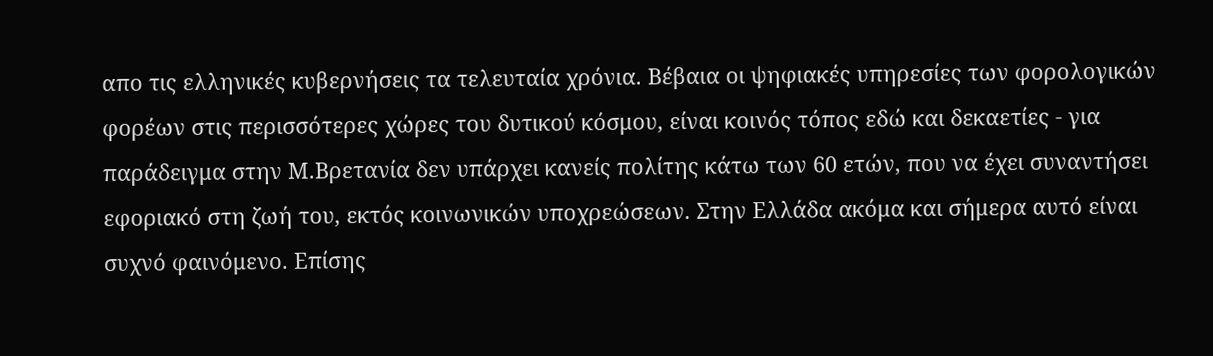απο τις ελληνικές κυβερνήσεις τα τελευταία χρόνια. Βέβαια οι ψηφιακές υπηρεσίες των φορολογικών φορέων στις περισσότερες χώρες του δυτικού κόσμου, είναι κοινός τόπος εδώ και δεκαετίες - για παράδειγμα στην Μ.Βρετανία δεν υπάρχει κανείς πολίτης κάτω των 60 ετών, που να έχει συναντήσει εφοριακό στη ζωή του, εκτός κοινωνικών υποχρεώσεων. Στην Ελλάδα ακόμα και σήμερα αυτό είναι συχνό φαινόμενο. Επίσης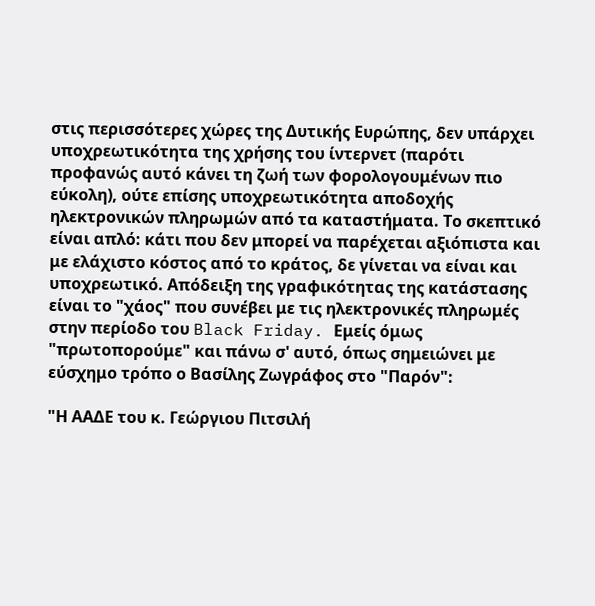στις περισσότερες χώρες της Δυτικής Ευρώπης, δεν υπάρχει υποχρεωτικότητα της χρήσης του ίντερνετ (παρότι προφανώς αυτό κάνει τη ζωή των φορολογουμένων πιο εύκολη), ούτε επίσης υποχρεωτικότητα αποδοχής ηλεκτρονικών πληρωμών από τα καταστήματα. Το σκεπτικό είναι απλό: κάτι που δεν μπορεί να παρέχεται αξιόπιστα και με ελάχιστο κόστος από το κράτος, δε γίνεται να είναι και υποχρεωτικό. Απόδειξη της γραφικότητας της κατάστασης είναι το "χάος" που συνέβει με τις ηλεκτρονικές πληρωμές στην περίοδο του Black Friday. Εμείς όμως "πρωτοπορούμε" και πάνω σ' αυτό, όπως σημειώνει με εύσχημο τρόπο ο Βασίλης Ζωγράφος στο "Παρόν":

"Η ΑΑΔΕ του κ. Γεώργιου Πιτσιλή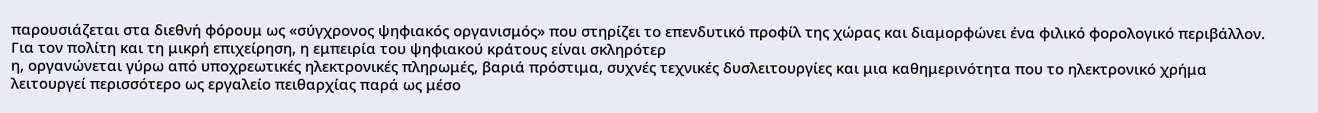παρουσιάζεται στα διεθνή φόρουμ ως «σύγχρονος ψηφιακός οργανισμός» που στηρίζει το επενδυτικό προφίλ της χώρας και διαμορφώνει ένα φιλικό φορολογικό περιβάλλον. Για τον πολίτη και τη μικρή επιχείρηση, η εμπειρία του ψηφιακού κράτους είναι σκληρότερ
η, οργανώνεται γύρω από υποχρεωτικές ηλεκτρονικές πληρωμές, βαριά πρόστιμα, συχνές τεχνικές δυσλειτουργίες και μια καθημερινότητα που το ηλεκτρονικό χρήμα λειτουργεί περισσότερο ως εργαλείο πειθαρχίας παρά ως μέσο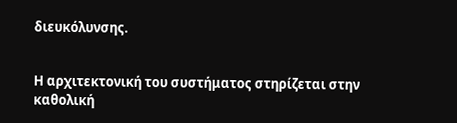διευκόλυνσης.


Η αρχιτεκτονική του συστήματος στηρίζεται στην καθολική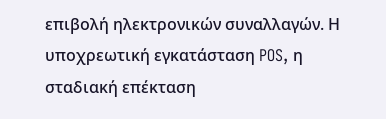επιβολή ηλεκτρονικών συναλλαγών. Η υποχρεωτική εγκατάσταση POS, η σταδιακή επέκταση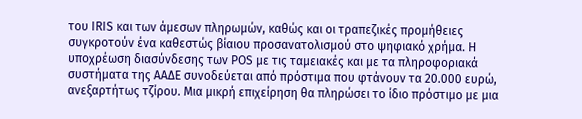του IRIS και των άμεσων πληρωμών, καθώς και οι τραπεζικές προμήθειες συγκροτούν ένα καθεστώς βίαιου προσανατολισμού στο ψηφιακό χρήμα. Η υποχρέωση διασύνδεσης των POS με τις ταμειακές και με τα πληροφοριακά συστήματα της ΑΑΔΕ συνοδεύεται από πρόστιμα που φτάνουν τα 20.000 ευρώ, ανεξαρτήτως τζίρου. Μια μικρή επιχείρηση θα πληρώσει το ίδιο πρόστιμο με μια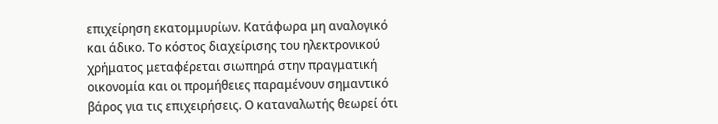επιχείρηση εκατομμυρίων. Κατάφωρα μη αναλογικό και άδικο. Το κόστος διαχείρισης του ηλεκτρονικού χρήματος μεταφέρεται σιωπηρά στην πραγματική οικονομία και οι προμήθειες παραμένουν σημαντικό βάρος για τις επιχειρήσεις. Ο καταναλωτής θεωρεί ότι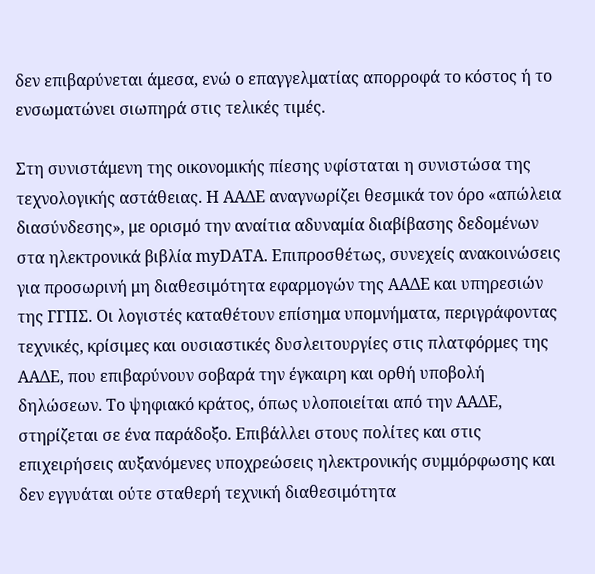δεν επιβαρύνεται άμεσα, ενώ ο επαγγελματίας απορροφά το κόστος ή το ενσωματώνει σιωπηρά στις τελικές τιμές.

Στη συνιστάμενη της οικονομικής πίεσης υφίσταται η συνιστώσα της τεχνολογικής αστάθειας. Η ΑΑΔΕ αναγνωρίζει θεσμικά τον όρο «απώλεια διασύνδεσης», με ορισμό την αναίτια αδυναμία διαβίβασης δεδομένων στα ηλεκτρονικά βιβλία myDATA. Επιπροσθέτως, συνεχείς ανακοινώσεις για προσωρινή μη διαθεσιμότητα εφαρμογών της ΑΑΔΕ και υπηρεσιών της ΓΓΠΣ. Οι λογιστές καταθέτουν επίσημα υπομνήματα, περιγράφοντας τεχνικές, κρίσιμες και ουσιαστικές δυσλειτουργίες στις πλατφόρμες της ΑΑΔΕ, που επιβαρύνουν σοβαρά την έγκαιρη και ορθή υποβολή δηλώσεων. Το ψηφιακό κράτος, όπως υλοποιείται από την ΑΑΔΕ, στηρίζεται σε ένα παράδοξο. Επιβάλλει στους πολίτες και στις επιχειρήσεις αυξανόμενες υποχρεώσεις ηλεκτρονικής συμμόρφωσης και δεν εγγυάται ούτε σταθερή τεχνική διαθεσιμότητα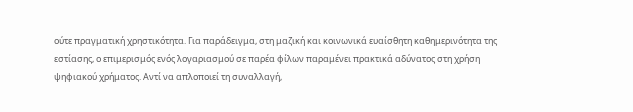ούτε πραγματική χρηστικότητα. Για παράδειγμα, στη μαζική και κοινωνικά ευαίσθητη καθημερινότητα της εστίασης, ο επιμερισμός ενός λογαριασμού σε παρέα φίλων παραμένει πρακτικά αδύνατος στη χρήση ψηφιακού χρήματος. Αντί να απλοποιεί τη συναλλαγή,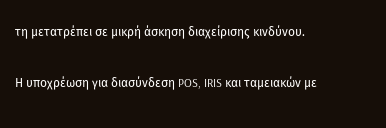τη μετατρέπει σε μικρή άσκηση διαχείρισης κινδύνου.

Η υποχρέωση για διασύνδεση POS, IRIS και ταμειακών με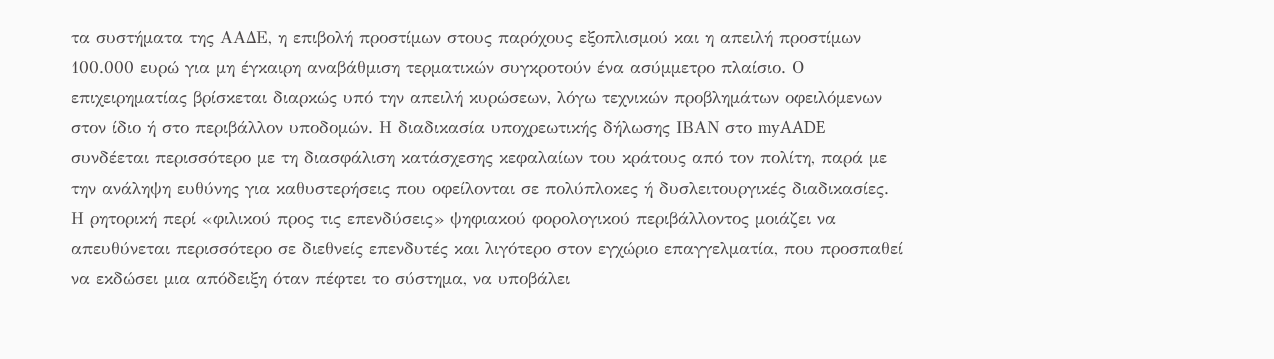τα συστήματα της ΑΑΔΕ, η επιβολή προστίμων στους παρόχους εξοπλισμού και η απειλή προστίμων 100.000 ευρώ για μη έγκαιρη αναβάθμιση τερματικών συγκροτούν ένα ασύμμετρο πλαίσιο. Ο επιχειρηματίας βρίσκεται διαρκώς υπό την απειλή κυρώσεων, λόγω τεχνικών προβλημάτων οφειλόμενων στον ίδιο ή στο περιβάλλον υποδομών. Η διαδικασία υποχρεωτικής δήλωσης ΙΒΑΝ στο myAADE συνδέεται περισσότερο με τη διασφάλιση κατάσχεσης κεφαλαίων του κράτους από τον πολίτη, παρά με την ανάληψη ευθύνης για καθυστερήσεις που οφείλονται σε πολύπλοκες ή δυσλειτουργικές διαδικασίες. Η ρητορική περί «φιλικού προς τις επενδύσεις» ψηφιακού φορολογικού περιβάλλοντος μοιάζει να απευθύνεται περισσότερο σε διεθνείς επενδυτές και λιγότερο στον εγχώριο επαγγελματία, που προσπαθεί να εκδώσει μια απόδειξη όταν πέφτει το σύστημα, να υποβάλει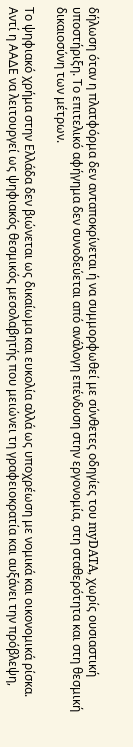δήλωση όταν η πλατφόρμα δεν ανταποκρίνεται ή να συμμορφωθεί με σύνθετες οδηγίες του myDATA, χωρίς ουσιαστική υποστήριξη. Το επιτελικό αφήγημα δεν συνοδεύεται από ανάλογη επένδυση στην εργονομία, στη σταθερότητα και στη θεσμική δικαιοσύνη των μέτρων.

Το ψηφιακό χρήμα στην Ελλάδα δεν βιώνεται ως δικαίωμα και ευκολία αλλά ως υποχρέωση με νομικά και οικονομικά ρίσκα. Αντί η ΑΑΔΕ να λειτουργεί ως ψηφιακός θεσμικός μεσολαβητής που μειώνει τη γραφειοκρατία και αυξάνει την πρόβλεψη,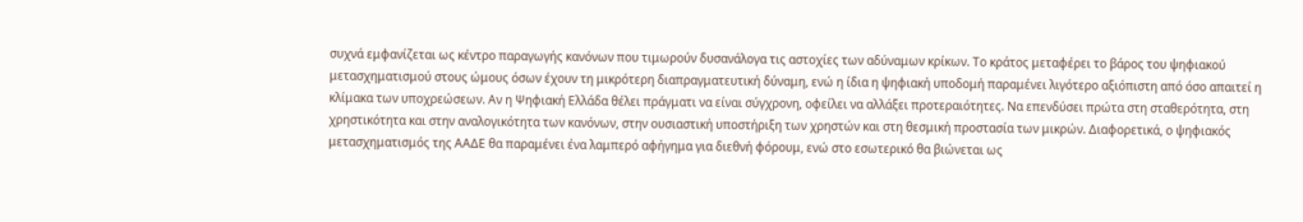συχνά εμφανίζεται ως κέντρο παραγωγής κανόνων που τιμωρούν δυσανάλογα τις αστοχίες των αδύναμων κρίκων. Το κράτος μεταφέρει το βάρος του ψηφιακού μετασχηματισμού στους ώμους όσων έχουν τη μικρότερη διαπραγματευτική δύναμη, ενώ η ίδια η ψηφιακή υποδομή παραμένει λιγότερο αξιόπιστη από όσο απαιτεί η κλίμακα των υποχρεώσεων. Αν η Ψηφιακή Ελλάδα θέλει πράγματι να είναι σύγχρονη, οφείλει να αλλάξει προτεραιότητες. Να επενδύσει πρώτα στη σταθερότητα, στη χρηστικότητα και στην αναλογικότητα των κανόνων, στην ουσιαστική υποστήριξη των χρηστών και στη θεσμική προστασία των μικρών. Διαφορετικά, ο ψηφιακός μετασχηματισμός της ΑΑΔΕ θα παραμένει ένα λαμπερό αφήγημα για διεθνή φόρουμ, ενώ στο εσωτερικό θα βιώνεται ως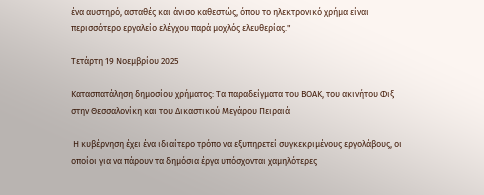ένα αυστηρό, ασταθές και άνισο καθεστώς, όπου το ηλεκτρονικό χρήμα είναι περισσότερο εργαλείο ελέγχου παρά μοχλός ελευθερίας."

Τετάρτη 19 Νοεμβρίου 2025

Κατασπατάληση δημοσίου χρήματος: Τα παραδείγματα του ΒΟΑΚ, του ακινήτου Φιξ στην Θεσσαλονίκη και του Δικαστικού Μεγάρου Πειραιά

 Η κυβέρνηση έχει ένα ιδιαίτερο τρόπο να εξυπηρετεί συγκεκριμένους εργολάβους, οι οποίοι για να πάρουν τα δημόσια έργα υπόσχονται χαμηλότερες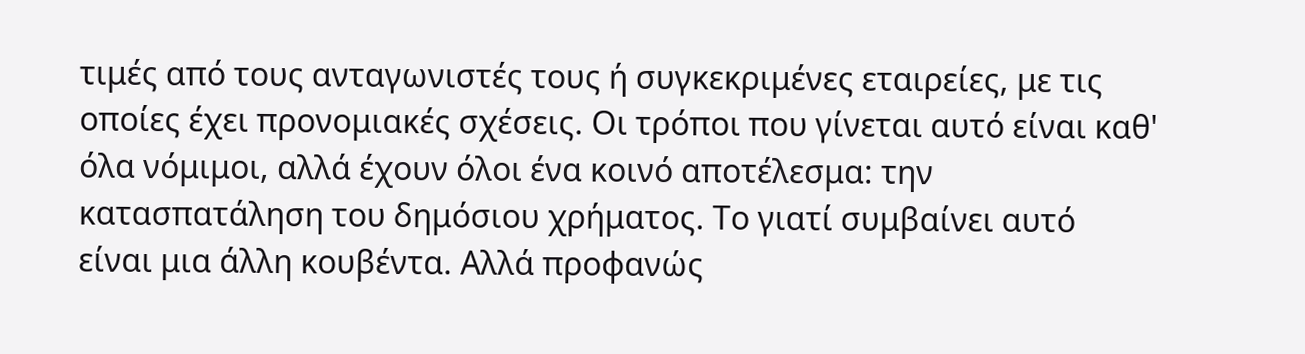τιμές από τους ανταγωνιστές τους ή συγκεκριμένες εταιρείες, με τις οποίες έχει προνομιακές σχέσεις. Οι τρόποι που γίνεται αυτό είναι καθ' όλα νόμιμοι, αλλά έχουν όλοι ένα κοινό αποτέλεσμα: την κατασπατάληση του δημόσιου χρήματος. Το γιατί συμβαίνει αυτό είναι μια άλλη κουβέντα. Αλλά προφανώς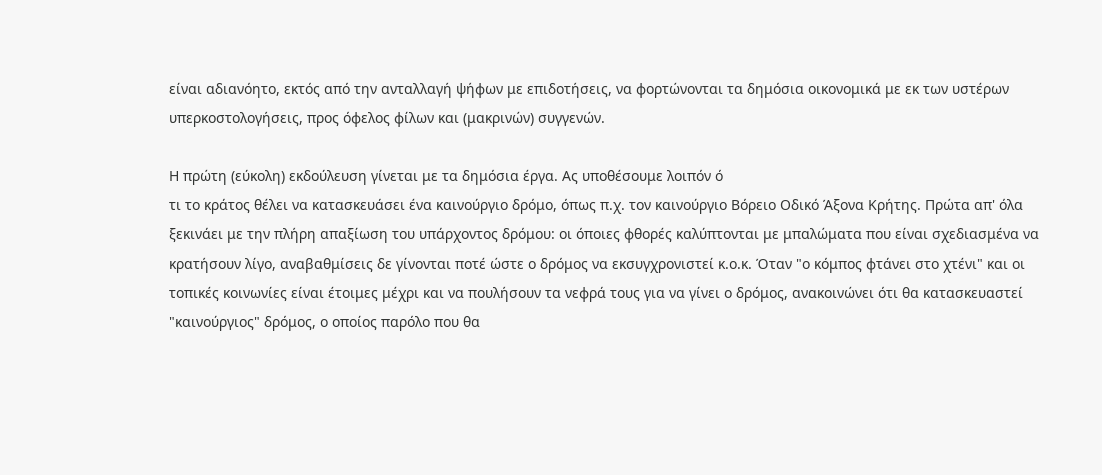είναι αδιανόητο, εκτός από την ανταλλαγή ψήφων με επιδοτήσεις, να φορτώνονται τα δημόσια οικονομικά με εκ των υστέρων υπερκοστολογήσεις, προς όφελος φίλων και (μακρινών) συγγενών.

Η πρώτη (εύκολη) εκδούλευση γίνεται με τα δημόσια έργα. Ας υποθέσουμε λοιπόν ό
τι το κράτος θέλει να κατασκευάσει ένα καινούργιο δρόμο, όπως π.χ. τον καινούργιο Βόρειο Οδικό Άξονα Κρήτης. Πρώτα απ' όλα ξεκινάει με την πλήρη απαξίωση του υπάρχοντος δρόμου: οι όποιες φθορές καλύπτονται με μπαλώματα που είναι σχεδιασμένα να κρατήσουν λίγο, αναβαθμίσεις δε γίνονται ποτέ ώστε ο δρόμος να εκσυγχρονιστεί κ.ο.κ. Όταν "ο κόμπος φτάνει στο χτένι" και οι τοπικές κοινωνίες είναι έτοιμες μέχρι και να πουλήσουν τα νεφρά τους για να γίνει ο δρόμος, ανακοινώνει ότι θα κατασκευαστεί "καινούργιος" δρόμος, ο οποίος παρόλο που θα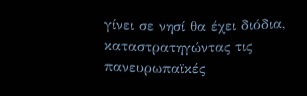γίνει σε νησί θα έχει διόδια, καταστρατηγώντας τις πανευρωπαϊκές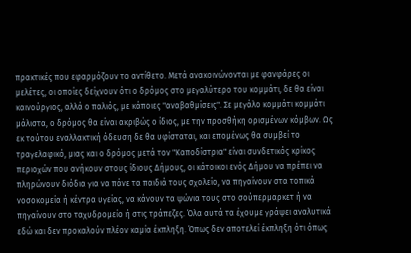πρακτικές που εφαρμόζουν το αντίθετο. Μετά ανακοινώνονται με φανφάρες οι μελέτες, οι οποίες δείχνουν ότι ο δρόμος στο μεγαλύτερο του κομμάτι, δε θα είναι καινούργιος, αλλά ο παλιός, με κάποιες "αναβαθμίσεις". Σε μεγάλο κομμάτι κομμάτι μάλιστα, ο δρόμος θα είναι ακριβώς ο ίδιος, με την προσθήκη ορισμένων κόμβων. Ως εκ τούτου εναλλακτική όδευση δε θα υφίσταται, και επομένως θα συμβεί το τραγελαφικό, μιας και ο δρόμος μετά τον "Καποδίστρια" είναι συνδετικός κρίκος περιοχών που ανήκουν στους ίδιους Δήμους, οι κάτοικοι ενός Δήμου να πρέπει να πληρώνουν διόδια για να πάνε τα παιδιά τους σχολείο, να πηγαίνουν στα τοπικά νοσοκομεία ή κέντρα υγείας, να κάνουν τα ψώνια τους στο σούπερμαρκετ ή να πηγαίνουν στο ταχυδρομείο ή στις τράπεζες. Όλα αυτά τα έχουμε γράψει αναλυτικά εδώ και δεν προκαλούν πλέον καμία έκπληξη. Όπως δεν αποτελεί έκπληξη ότι όπως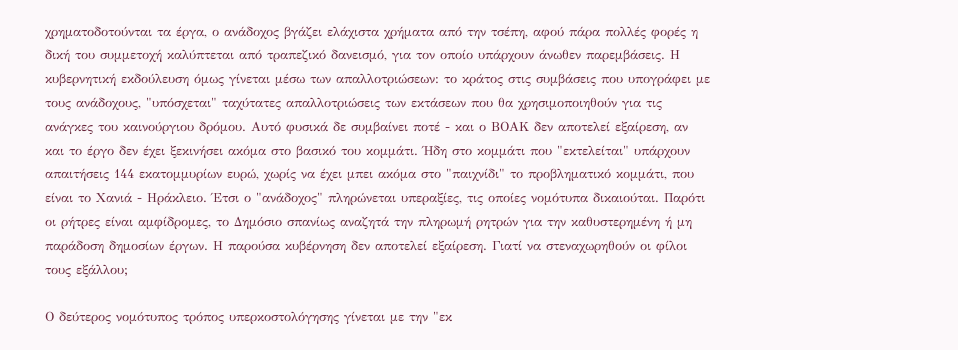χρηματοδοτούνται τα έργα, ο ανάδοχος βγάζει ελάχιστα χρήματα από την τσέπη, αφού πάρα πολλές φορές η δική του συμμετοχή καλύπτεται από τραπεζικό δανεισμό, για τον οποίο υπάρχουν άνωθεν παρεμβάσεις. Η κυβερνητική εκδούλευση όμως γίνεται μέσω των απαλλοτριώσεων: το κράτος στις συμβάσεις που υπογράφει με τους ανάδοχους, "υπόσχεται" ταχύτατες απαλλοτριώσεις των εκτάσεων που θα χρησιμοποιηθούν για τις ανάγκες του καινούργιου δρόμου. Αυτό φυσικά δε συμβαίνει ποτέ - και ο ΒΟΑΚ δεν αποτελεί εξαίρεση, αν και το έργο δεν έχει ξεκινήσει ακόμα στο βασικό του κομμάτι. Ήδη στο κομμάτι που "εκτελείται" υπάρχουν απαιτήσεις 144 εκατομμυρίων ευρώ, χωρίς να έχει μπει ακόμα στο "παιχνίδι" το προβληματικό κομμάτι, που είναι το Χανιά - Ηράκλειο. Έτσι ο "ανάδοχος" πληρώνεται υπεραξίες, τις οποίες νομότυπα δικαιούται. Παρότι οι ρήτρες είναι αμφίδρομες, το Δημόσιο σπανίως αναζητά την πληρωμή ρητρών για την καθυστερημένη ή μη παράδοση δημοσίων έργων. Η παρούσα κυβέρνηση δεν αποτελεί εξαίρεση. Γιατί να στεναχωρηθούν οι φίλοι τους εξάλλου;

Ο δεύτερος νομότυπος τρόπος υπερκοστολόγησης γίνεται με την "εκ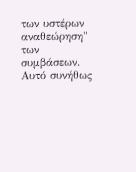των υστέρων αναθεώρηση" των συμβάσεων. Αυτό συνήθως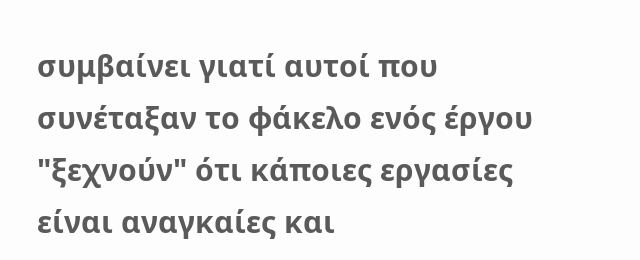συμβαίνει γιατί αυτοί που συνέταξαν το φάκελο ενός έργου "ξεχνούν" ότι κάποιες εργασίες είναι αναγκαίες και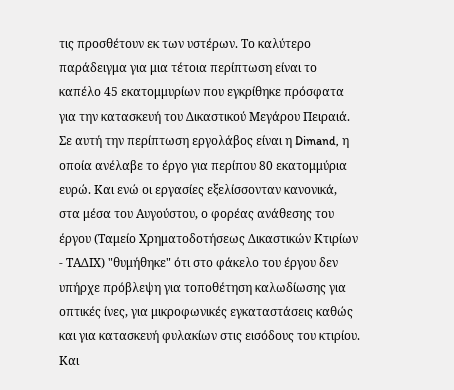τις προσθέτουν εκ των υστέρων. Το καλύτερο παράδειγμα για μια τέτοια περίπτωση είναι το καπέλο 45 εκατομμυρίων που εγκρίθηκε πρόσφατα για την κατασκευή του Δικαστικού Μεγάρου Πειραιά. Σε αυτή την περίπτωση εργολάβος είναι η Dimand, η οποία ανέλαβε το έργο για περίπου 80 εκατομμύρια ευρώ. Και ενώ οι εργασίες εξελίσσονταν κανονικά, στα μέσα του Αυγούστου, ο φορέας ανάθεσης του έργου (Ταμείο Χρηματοδοτήσεως Δικαστικών Κτιρίων - ΤΑΔΙΧ) "θυμήθηκε" ότι στο φάκελο του έργου δεν υπήρχε πρόβλεψη για τοποθέτηση καλωδίωσης για οπτικές ίνες, για μικροφωνικές εγκαταστάσεις καθώς και για κατασκευή φυλακίων στις εισόδους του κτιρίου. Και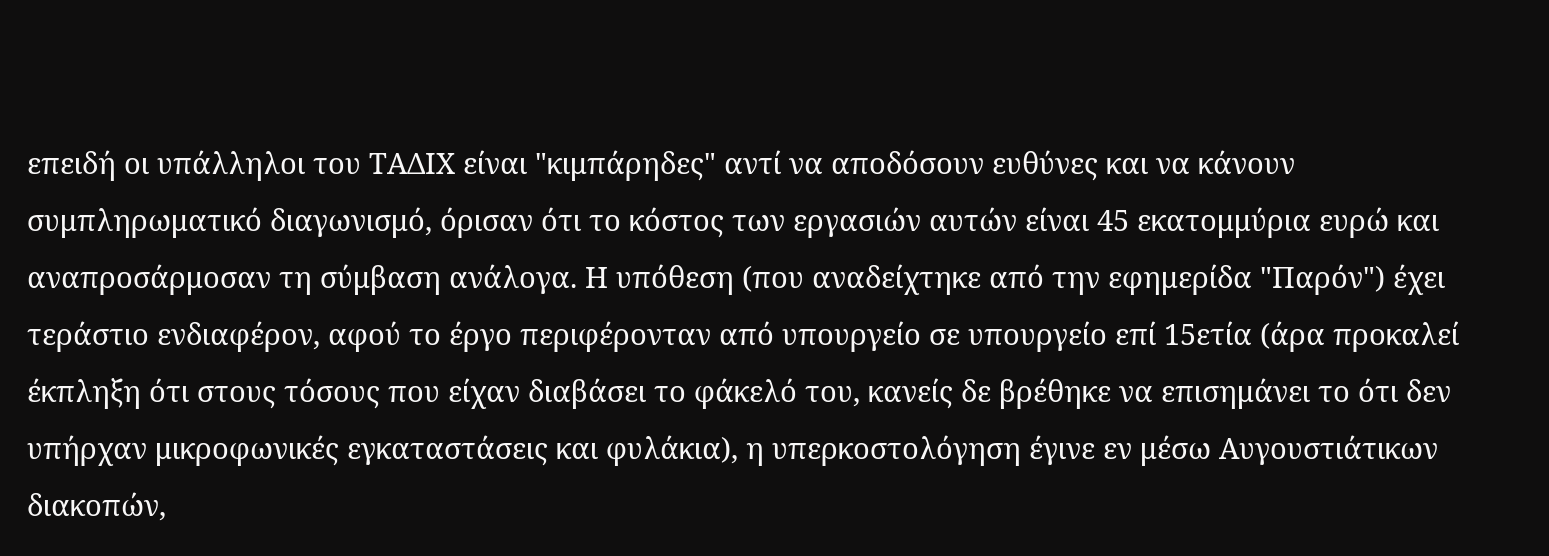επειδή οι υπάλληλοι του ΤΑΔΙΧ είναι "κιμπάρηδες" αντί να αποδόσουν ευθύνες και να κάνουν συμπληρωματικό διαγωνισμό, όρισαν ότι το κόστος των εργασιών αυτών είναι 45 εκατομμύρια ευρώ και αναπροσάρμοσαν τη σύμβαση ανάλογα. Η υπόθεση (που αναδείχτηκε από την εφημερίδα "Παρόν") έχει τεράστιο ενδιαφέρον, αφού το έργο περιφέρονταν από υπουργείο σε υπουργείο επί 15ετία (άρα προκαλεί έκπληξη ότι στους τόσους που είχαν διαβάσει το φάκελό του, κανείς δε βρέθηκε να επισημάνει το ότι δεν υπήρχαν μικροφωνικές εγκαταστάσεις και φυλάκια), η υπερκοστολόγηση έγινε εν μέσω Αυγουστιάτικων διακοπών,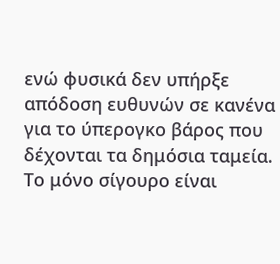ενώ φυσικά δεν υπήρξε απόδοση ευθυνών σε κανένα για το ύπερογκο βάρος που δέχονται τα δημόσια ταμεία. Το μόνο σίγουρο είναι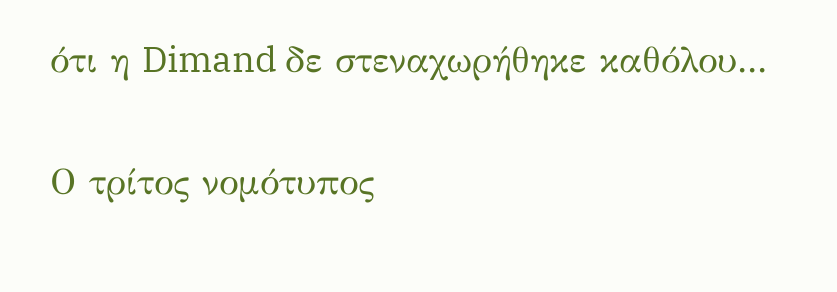ότι η Dimand δε στεναχωρήθηκε καθόλου...

Ο τρίτος νομότυπος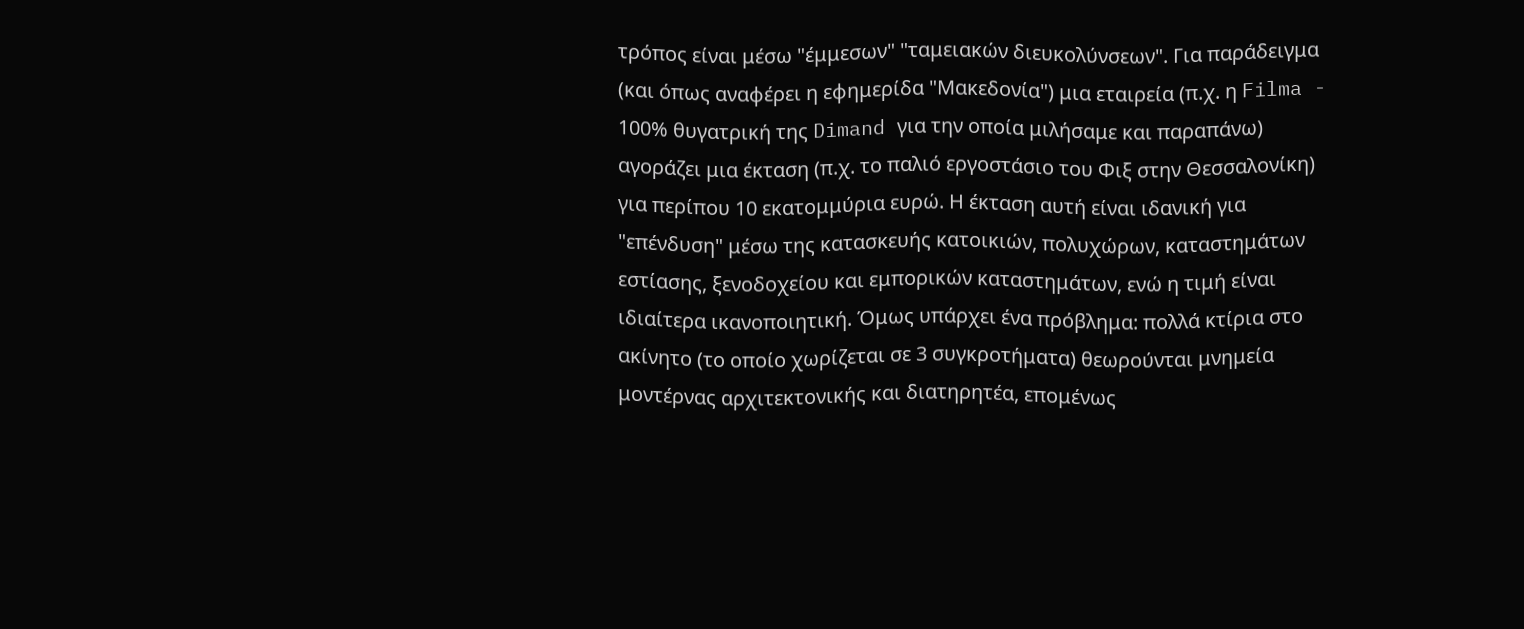τρόπος είναι μέσω "έμμεσων" "ταμειακών διευκολύνσεων". Για παράδειγμα (και όπως αναφέρει η εφημερίδα "Μακεδονία") μια εταιρεία (π.χ. η Filma - 100% θυγατρική της Dimand για την οποία μιλήσαμε και παραπάνω) αγοράζει μια έκταση (π.χ. το παλιό εργοστάσιο του Φιξ στην Θεσσαλονίκη) για περίπου 10 εκατομμύρια ευρώ. Η έκταση αυτή είναι ιδανική για "επένδυση" μέσω της κατασκευής κατοικιών, πολυχώρων, καταστημάτων εστίασης, ξενοδοχείου και εμπορικών καταστημάτων, ενώ η τιμή είναι ιδιαίτερα ικανοποιητική. Όμως υπάρχει ένα πρόβλημα: πολλά κτίρια στο ακίνητο (το οποίο χωρίζεται σε 3 συγκροτήματα) θεωρούνται μνημεία μοντέρνας αρχιτεκτονικής και διατηρητέα, επομένως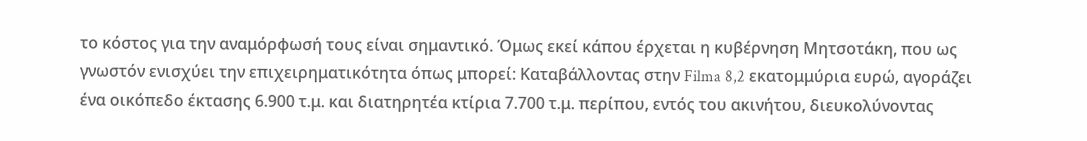το κόστος για την αναμόρφωσή τους είναι σημαντικό. Όμως εκεί κάπου έρχεται η κυβέρνηση Μητσοτάκη, που ως γνωστόν ενισχύει την επιχειρηματικότητα όπως μπορεί: Καταβάλλοντας στην Filma 8,2 εκατομμύρια ευρώ, αγοράζει ένα οικόπεδο έκτασης 6.900 τ.μ. και διατηρητέα κτίρια 7.700 τ.μ. περίπου, εντός του ακινήτου, διευκολύνοντας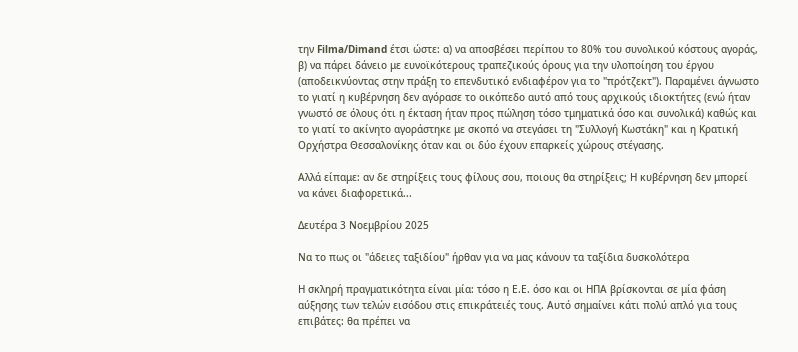την Filma/Dimand έτσι ώστε: α) να αποσβέσει περίπου το 80% του συνολικού κόστους αγοράς, β) να πάρει δάνειο με ευνοϊκότερους τραπεζικούς όρους για την υλοποίηση του έργου (αποδεικνύοντας στην πράξη το επενδυτικό ενδιαφέρον για το "πρότζεκτ"). Παραμένει άγνωστο το γιατί η κυβέρνηση δεν αγόρασε το οικόπεδο αυτό από τους αρχικούς ιδιοκτήτες (ενώ ήταν γνωστό σε όλους ότι η έκταση ήταν προς πώληση τόσο τμηματικά όσο και συνολικά) καθώς και το γιατί το ακίνητο αγοράστηκε με σκοπό να στεγάσει τη "Συλλογή Κωστάκη" και η Κρατική Ορχήστρα Θεσσαλονίκης όταν και οι δύο έχουν επαρκείς χώρους στέγασης.

Αλλά είπαμε: αν δε στηρίξεις τους φίλους σου, ποιους θα στηρίξεις; Η κυβέρνηση δεν μπορεί να κάνει διαφορετικά...

Δευτέρα 3 Νοεμβρίου 2025

Να το πως οι "άδειες ταξιδίου" ήρθαν για να μας κάνουν τα ταξίδια δυσκολότερα

Η σκληρή πραγματικότητα είναι μία: τόσο η Ε.Ε. όσο και οι ΗΠΑ βρίσκονται σε μία φάση αύξησης των τελών εισόδου στις επικράτειές τους. Αυτό σημαίνει κάτι πολύ απλό για τους επιβάτες: θα πρέπει να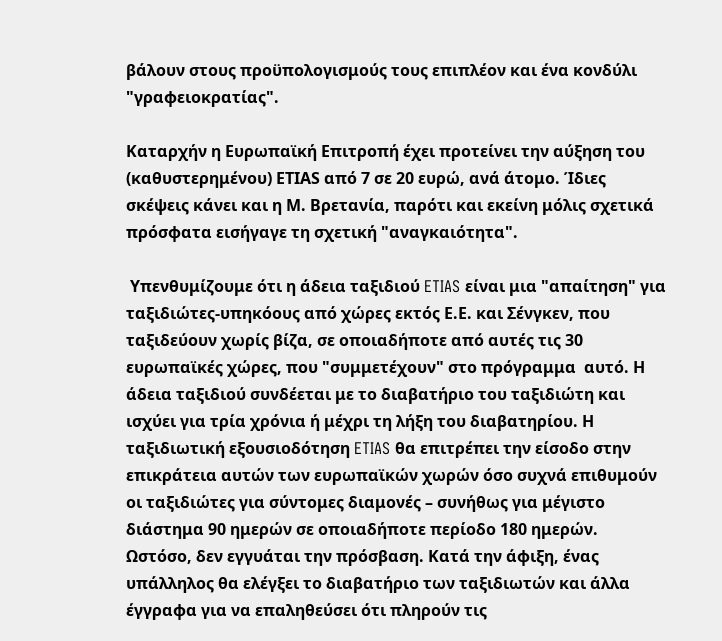βάλουν στους προϋπολογισμούς τους επιπλέον και ένα κονδύλι "γραφειοκρατίας".

Καταρχήν η Ευρωπαϊκή Επιτροπή έχει προτείνει την αύξηση του (καθυστερημένου) ΕΤΙAS από 7 σε 20 ευρώ, ανά άτομο. Ίδιες σκέψεις κάνει και η Μ. Βρετανία, παρότι και εκείνη μόλις σχετικά πρόσφατα εισήγαγε τη σχετική "αναγκαιότητα".

 Υπενθυμίζουμε ότι η άδεια ταξιδιού ETIAS είναι μια "απαίτηση" για ταξιδιώτες-υπηκόους από χώρες εκτός Ε.Ε. και Σένγκεν, που ταξιδεύουν χωρίς βίζα, σε οποιαδήποτε από αυτές τις 30 ευρωπαϊκές χώρες, που "συμμετέχουν" στο πρόγραμμα  αυτό. Η άδεια ταξιδιού συνδέεται με το διαβατήριο του ταξιδιώτη και ισχύει για τρία χρόνια ή μέχρι τη λήξη του διαβατηρίου. Η ταξιδιωτική εξουσιοδότηση ETIAS θα επιτρέπει την είσοδο στην επικράτεια αυτών των ευρωπαϊκών χωρών όσο συχνά επιθυμούν οι ταξιδιώτες για σύντομες διαμονές – συνήθως για μέγιστο διάστημα 90 ημερών σε οποιαδήποτε περίοδο 180 ημερών. Ωστόσο, δεν εγγυάται την πρόσβαση. Κατά την άφιξη, ένας υπάλληλος θα ελέγξει το διαβατήριο των ταξιδιωτών και άλλα έγγραφα για να επαληθεύσει ότι πληρούν τις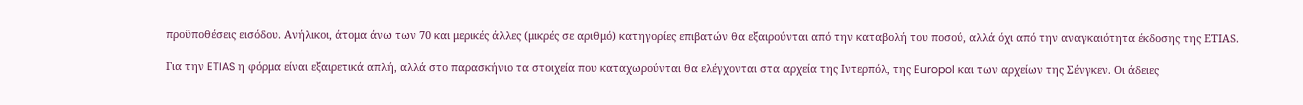προϋποθέσεις εισόδου. Ανήλικοι, άτομα άνω των 70 και μερικές άλλες (μικρές σε αριθμό) κατηγορίες επιβατών θα εξαιρούνται από την καταβολή του ποσού, αλλά όχι από την αναγκαιότητα έκδοσης της ΕΤΙΑS.

Για την ETIAS η φόρμα είναι εξαιρετικά απλή, αλλά στο παρασκήνιο τα στοιχεία που καταχωρούνται θα ελέγχονται στα αρχεία της Ιντερπόλ, της Europol και των αρχείων της Σένγκεν. Οι άδειες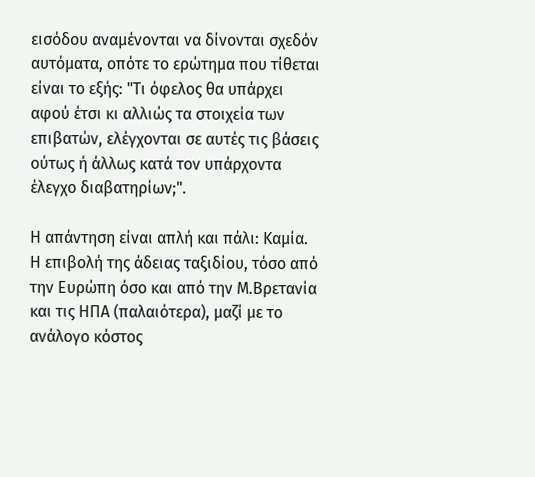εισόδου αναμένονται να δίνονται σχεδόν αυτόματα, οπότε το ερώτημα που τίθεται είναι το εξής: "Τι όφελος θα υπάρχει αφού έτσι κι αλλιώς τα στοιχεία των επιβατών, ελέγχονται σε αυτές τις βάσεις ούτως ή άλλως κατά τον υπάρχοντα έλεγχο διαβατηρίων;".

Η απάντηση είναι απλή και πάλι: Καμία. Η επιβολή της άδειας ταξιδίου, τόσο από την Ευρώπη όσο και από την Μ.Βρετανία και τις ΗΠΑ (παλαιότερα), μαζί με το ανάλογο κόστος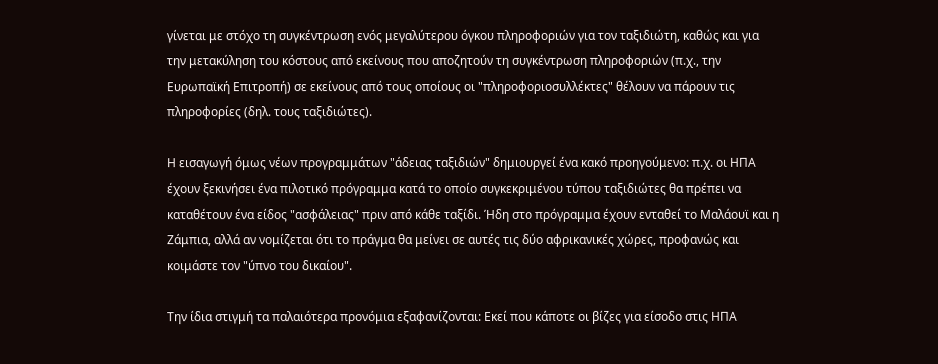γίνεται με στόχο τη συγκέντρωση ενός μεγαλύτερου όγκου πληροφοριών για τον ταξιδιώτη, καθώς και για την μετακύληση του κόστους από εκείνους που αποζητούν τη συγκέντρωση πληροφοριών (π.χ., την Ευρωπαϊκή Επιτροπή) σε εκείνους από τους οποίους οι "πληροφοριοσυλλέκτες" θέλουν να πάρουν τις πληροφορίες (δηλ. τους ταξιδιώτες).

Η εισαγωγή όμως νέων προγραμμάτων "άδειας ταξιδιών" δημιουργεί ένα κακό προηγούμενο: π.χ. οι ΗΠΑ έχουν ξεκινήσει ένα πιλοτικό πρόγραμμα κατά το οποίο συγκεκριμένου τύπου ταξιδιώτες θα πρέπει να καταθέτουν ένα είδος "ασφάλειας" πριν από κάθε ταξίδι. Ήδη στο πρόγραμμα έχουν ενταθεί το Μαλάουϊ και η Ζάμπια, αλλά αν νομίζεται ότι το πράγμα θα μείνει σε αυτές τις δύο αφρικανικές χώρες, προφανώς και κοιμάστε τον "ύπνο του δικαίου".

Την ίδια στιγμή τα παλαιότερα προνόμια εξαφανίζονται: Εκεί που κάποτε οι βίζες για είσοδο στις ΗΠΑ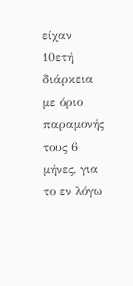είχαν 10ετή διάρκεια με όριο παραμονής τους 6 μήνες, για το εν λόγω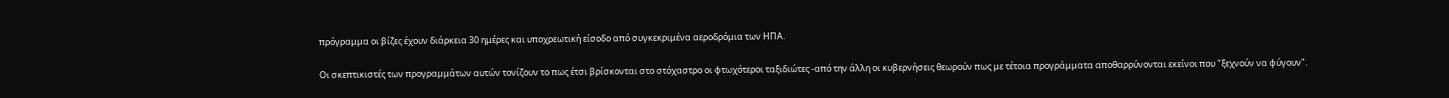πρόγραμμα οι βίζες έχουν διάρκεια 30 ημέρες και υποχρεωτική είσοδο από συγκεκριμένα αεροδρόμια των ΗΠΑ.

Οι σκεπτικιστές των προγραμμάτων αυτών τονίζουν το πως έτσι βρίσκονται στο στόχαστρο οι φτωχότεροι ταξιδιώτες -από την άλλη οι κυβερνήσεις θεωρούν πως με τέτοια προγράμματα αποθαρρύνονται εκείνοι που "ξεχνούν να φύγουν".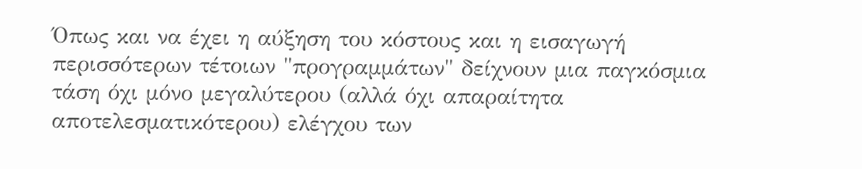Όπως και να έχει η αύξηση του κόστους και η εισαγωγή περισσότερων τέτοιων "προγραμμάτων" δείχνουν μια παγκόσμια τάση όχι μόνο μεγαλύτερου (αλλά όχι απαραίτητα αποτελεσματικότερου) ελέγχου των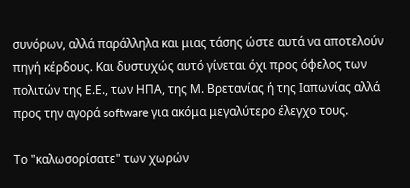συνόρων, αλλά παράλληλα και μιας τάσης ώστε αυτά να αποτελούν πηγή κέρδους. Και δυστυχώς αυτό γίνεται όχι προς όφελος των πολιτών της Ε.Ε., των ΗΠΑ, της Μ. Βρετανίας ή της Ιαπωνίας αλλά προς την αγορά software για ακόμα μεγαλύτερο έλεγχο τους.

Το "καλωσορίσατε" των χωρών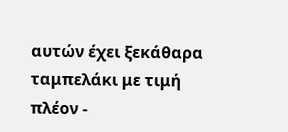αυτών έχει ξεκάθαρα ταμπελάκι με τιμή πλέον -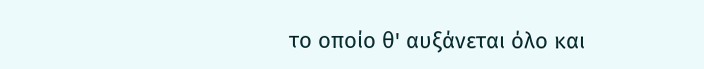το οποίο θ' αυξάνεται όλο και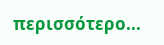περισσότερο...